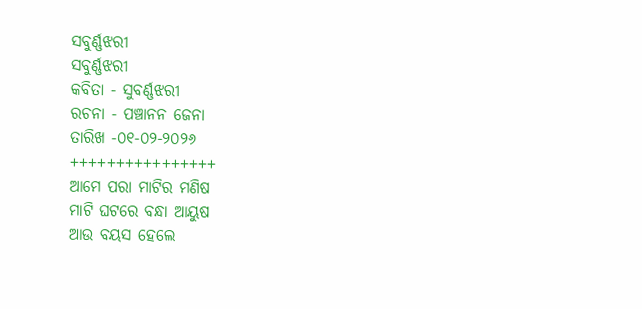ସବୁର୍ଣ୍ଣଝରୀ
ସବୁର୍ଣ୍ଣଝରୀ
କବିତା - ସୁବର୍ଣ୍ଣଝରୀ
ରଚନା - ପଞ୍ଚାନନ ଜେନା
ତାରିଖ -୦୧-୦୨-୨୦୨୬
++++++++++++++++
ଆମେ ପରା ମାଟିର ମଣିଷ
ମାଟି ଘଟରେ ବନ୍ଧା ଆୟୁଷ
ଆଉ ବୟସ ହେଲେ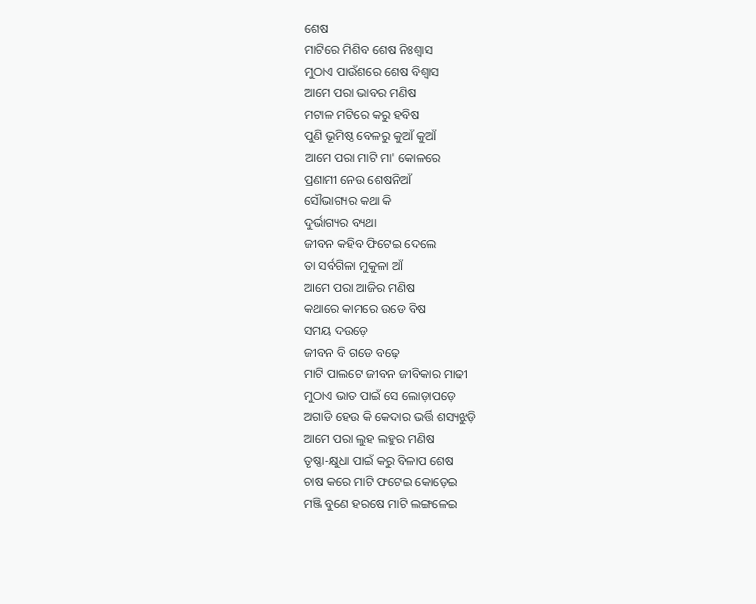ଶେଷ
ମାଟିରେ ମିଶିବ ଶେଷ ନିଃଶ୍ୱାସ
ମୁଠାଏ ପାଉଁଶରେ ଶେଷ ବିଶ୍ୱାସ
ଆମେ ପରା ଭାବର ମଣିଷ
ମଟାଳ ମଟିରେ କରୁ ହବିଷ
ପୁଣି ଭୂମିଷ୍ଠ ବେଳରୁ କୁଆଁ କୁଆଁ
ଆମେ ପରା ମାଟି ମା' କୋଳରେ
ପ୍ରଣାମୀ ନେଉ ଶେଷନିଆଁ
ସୌଭାଗ୍ୟର କଥା କି
ଦୁର୍ଭାଗ୍ୟର ବ୍ୟଥା
ଜୀବନ କହିବ ଫିଟେଇ ଦେଲେ
ତା ସର୍ବଗିଳା ମୁକୁଳା ଆଁ
ଆମେ ପରା ଆଜିର ମଣିଷ
କଥାରେ କାମରେ ଉଡେ ବିଷ
ସମୟ ଦଉଡ଼େ
ଜୀବନ ବି ଗଡେ ବଢ଼େ
ମାଟି ପାଲଟେ ଜୀବନ ଜୀବିକାର ମାଢୀ
ମୁଠାଏ ଭାତ ପାଇଁ ସେ ଲୋଡ଼ାପଡ଼େ
ଅଗାଡି ହେଉ କି କେଦାର ଭର୍ତ୍ତି ଶସ୍ୟଝୁଡ଼ି
ଆମେ ପରା ଲୁହ ଲହୁର ମଣିଷ
ତୃଷ୍ଣା-କ୍ଷୁଧା ପାଇଁ କରୁ ବିଳାପ ଶେଷ
ଚାଷ କରେ ମାଟି ଫଟେଇ କୋଡ଼େଇ
ମଞ୍ଜି ବୁଣେ ହରଷେ ମାଟି ଲଙ୍ଗଳେଇ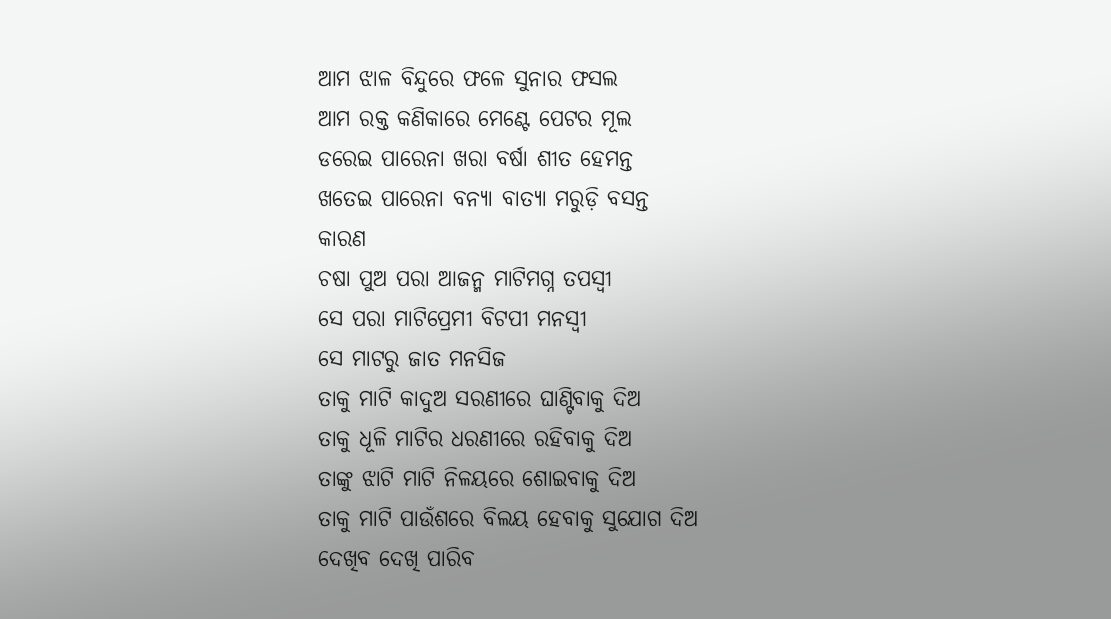ଆମ ଝାଳ ବିନ୍ଦୁରେ ଫଳେ ସୁନାର ଫସଲ
ଆମ ରକ୍ତ କଣିକାରେ ମେଣ୍ଟେ ପେଟର ମୂଲ
ଡରେଇ ପାରେନା ଖରା ବର୍ଷା ଶୀତ ହେମନ୍ତ
ଖତେଇ ପାରେନା ବନ୍ୟା ବାତ୍ୟା ମରୁଡ଼ି ବସନ୍ତ
କାରଣ
ଚଷା ପୁଅ ପରା ଆଜନ୍ମ ମାଟିମଗ୍ନ ତପସ୍ବୀ
ସେ ପରା ମାଟିପ୍ରେମୀ ବିଟପୀ ମନସ୍ଵୀ
ସେ ମାଟରୁ ଜାତ ମନସିଜ
ତାକୁ ମାଟି କାଦୁଅ ସରଣୀରେ ଘାଣ୍ଟିବାକୁ ଦିଅ
ତାକୁ ଧୂଳି ମାଟିର ଧରଣୀରେ ରହିବାକୁ ଦିଅ
ତାଙ୍କୁ ଝାଟି ମାଟି ନିଳୟରେ ଶୋଇବାକୁ ଦିଅ
ତାକୁ ମାଟି ପାଉଁଶରେ ବିଲୟ ହେବାକୁ ସୁଯୋଗ ଦିଅ
ଦେଖିବ ଦେଖି ପାରିବ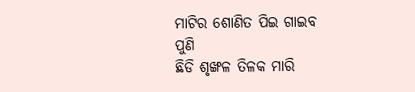ମାଟିର ଶୋଣିତ ପିଇ ଗାଇବ
ପୁଣି
ଛିଡି ଶୃଙ୍ଖଳ ତିଳକ ମାରି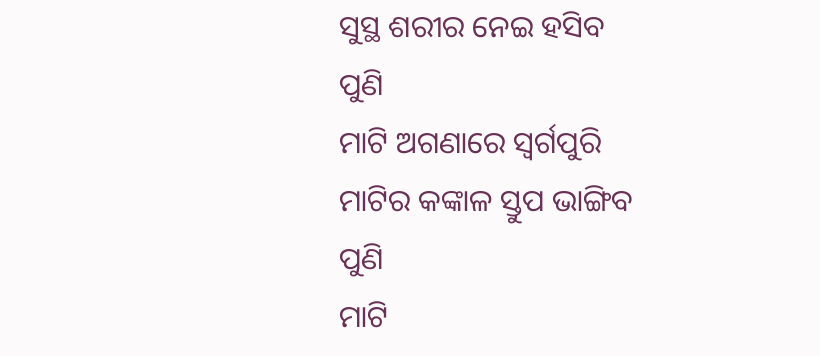ସୁସ୍ଥ ଶରୀର ନେଇ ହସିବ
ପୁଣି
ମାଟି ଅଗଣାରେ ସ୍ବର୍ଗପୁରି
ମାଟିର କଙ୍କାଳ ସ୍ତୁପ ଭାଙ୍ଗିବ
ପୁଣି
ମାଟି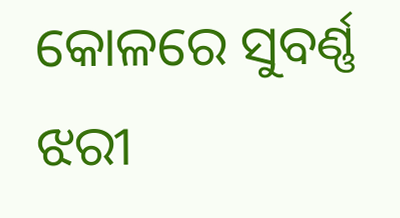କୋଳରେ ସୁବର୍ଣ୍ଣ ଝରୀ